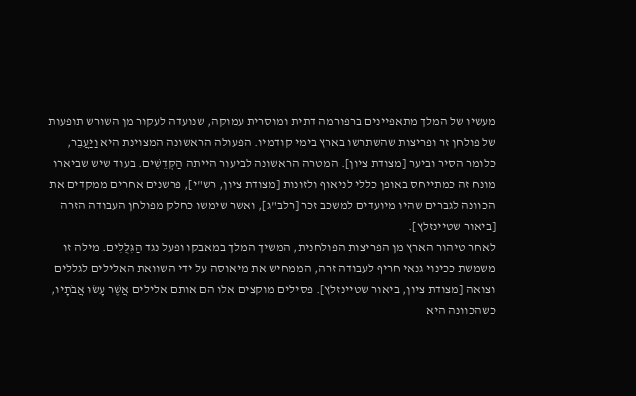מעשיו של המלך מתאפיינים ברפורמה דתית ומוסרית עמוקה, שנועדה לעקור מן השורש תופעות של פולחן זר ופריצות שהשתרשו בארץ בימי קודמיו. הפעולה הראשונה המצוינת היא וַיַּעֲבֵר, כלומר הסיר וביער [מצודת ציון]. המטרה הראשונה לביעור הייתה הַקְּדֵשִׁים. בעוד שיש שביארו מונח זה כמתייחס באופן כללי לניאוף ולזונות [מצודת ציון, רש"י], פרשנים אחרים ממקדים את הכוונה לגברים שהיו מיועדים למשכב זכר [רלב"ג], ואשר שימשו כחלק מפולחן העבודה הזרה [ביאור שטיינזלץ].
לאחר טיהור הארץ מן הפריצות הפולחנית, המשיך המלך במאבקו ופעל נגד הַגִּלֻּלִים. מילה זו משמשת ככינוי גנאי חריף לעבודה זרה, הממחיש את מיאוסה על ידי השוואת האלילים לגללים וצואה [מצודת ציון, ביאור שטיינזלץ]. פסילים מוקצים אלו הם אותם אלילים אֲשֶׁר עָשׂוּ אֲבֹתָיו, כשהכוונה היא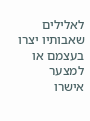לאלילים שאבותיו יצרו בעצמם או למצער אישרו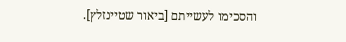והסכימו לעשייתם [ביאור שטיינזלץ].